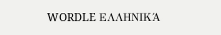WORDLE ΕΛΛΗΝΙΚΆ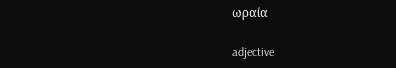ωραία

adjective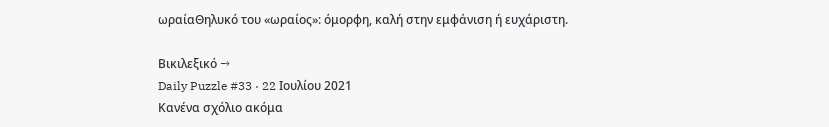ωραίαΘηλυκό του «ωραίος»: όμορφη, καλή στην εμφάνιση ή ευχάριστη.

Βικιλεξικό →
Daily Puzzle #33 · 22 Ιουλίου 2021
Κανένα σχόλιο ακόμα